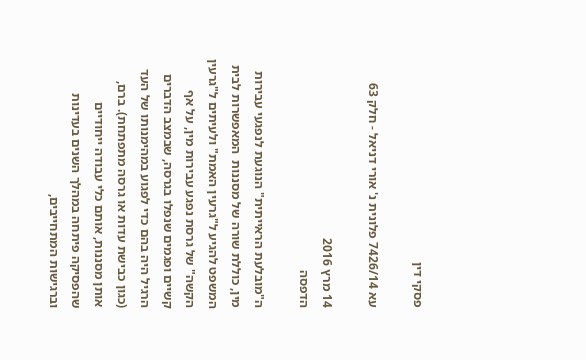פסקי דין

עא 7426/14 פלונית נ' אורי דניאל - חלק 63

14 מרץ 2016
הדפסה

ה"מובלעת הראייתית" הנוגעת לנפגעי עבירות מין, כוללת שורה של מסננות  המאפשרות לבית המשפט להגיע ל"גרעין האמת" ולעיתים ל"גרעין הקשה" של גרסת נפגע עבירות מין, על אף קשיים ופגמים שנפלו בגרסה, שבמצב הדברים הרגיל היה בהם כדי לפגוע במהימנותו של העד (כגון כבישת עדות או גרסה מתפתחת). ברם, אותן מסננות, אותם כלי עבודה ייחודיים שהפסיקה פיתחה במהלך השנים בעדינות וברגישות המתחייבים,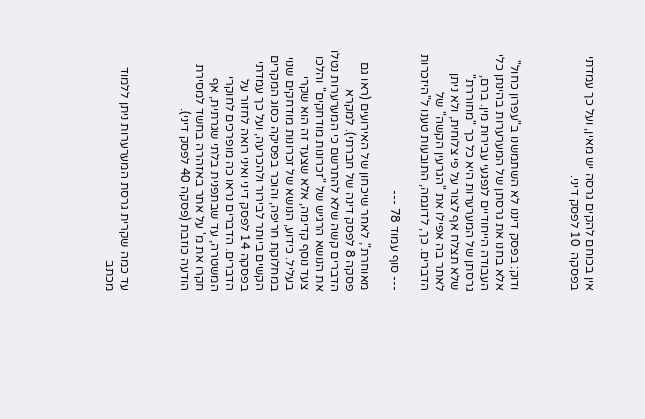אין בכוחם להקים גרסה יש מאין, ועל כך עמדתי בפסקה  10 לפסק דיני.



ודוק: בפסק דיננו לא השתמשנו ב"עפרון כחול" אלא בחנו את גרסתן של המערערות בהינתן כלי העבודה הייחודיים לנפגעי עבירות מין. ברם, גרסתן של המערערות היא כל כך "מחוררת" שלא תצלח אף לצור על פי צלוחית, ולא ניתן לאתר בה אפילו את "הגרעין הקשה" של הדברים. כך, לדוגמה, התובעות טענו ל"היזכרות

--- סוף עמוד 78 ---

מאוחרת", לאחר שיכחון של האירועים (ראו גם פסקה 8 לפסק דינה של חברתי). למקרא הדברים קשה שלא להתרשם כי המערערות נטלו את הנושא הרגיש של "זכרונות מודחקים" והלכו צעד נוסף קדימה, אלא שצעד זה הוא שקרי בעליל. כידוע, הנושא של זכרונות מודחקים שנוי במחלוקת חריפה, והוכר בפסיקה כסוג המקרים הקשים ביותר לבירור ולהכרעה, ועל כך עמדתי בפסקה 14 לפסק דיני ואיני רואה לחזור על הדברים. הדברים נראו כה מופרכים לחוקרי המשטרה, עד שבתפנית בלתי שגרתית, אף חקרו את מ' על אתר באזהרה בחשד למסירת הודעה כוזבת (פסקה 40 לפסק דיני).



עד כמה שקרית גרסת המערערות ניתן ללמוד מכתב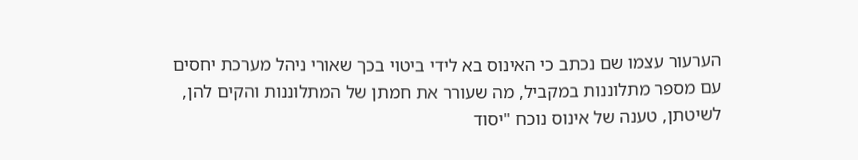הערעור עצמו שם נכתב כי האינוס בא לידי ביטוי בכך שאורי ניהל מערכת יחסים עם מספר מתלוננות במקביל, מה שעורר את חמתן של המתלוננות והקים להן, לשיטתן, טענה של אינוס נוכח "יסוד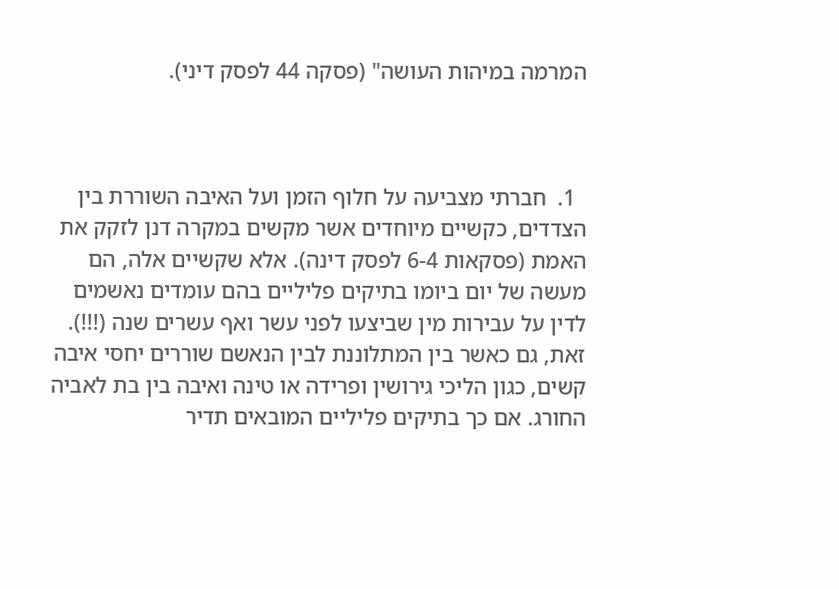המרמה במיהות העושה" (פסקה 44 לפסק דיני).



  1.  חברתי מצביעה על חלוף הזמן ועל האיבה השוררת בין הצדדים, כקשיים מיוחדים אשר מקשים במקרה דנן לזקק את האמת (פסקאות 6-4 לפסק דינה). אלא שקשיים אלה, הם מעשה של יום ביומו בתיקים פליליים בהם עומדים נאשמים לדין על עבירות מין שביצעו לפני עשר ואף עשרים שנה (!!!). זאת, גם כאשר בין המתלוננת לבין הנאשם שוררים יחסי איבה  קשים, כגון הליכי גירושין ופרידה או טינה ואיבה בין בת לאביה החורג. אם כך בתיקים פליליים המובאים תדיר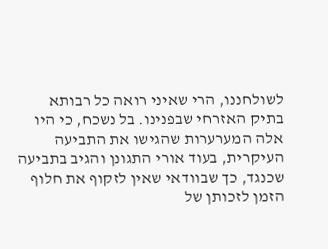לשולחננו, הרי שאיני רואה כל רבותא בתיק האזרחי שבפנינו. בל נשכח, כי היו אלה המערערות שהגישו את התביעה העיקרית, בעוד אורי התגונן והגיב בתביעה שכנגד, כך שבוודאי שאין לזקוף את חלוף  הזמן לזכותן של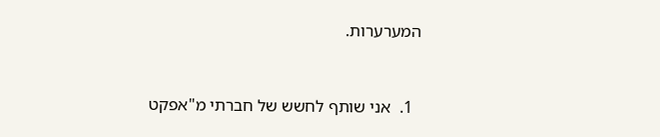המערערות.



  1.  אני שותף לחשש של חברתי מ"אפקט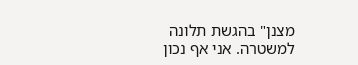מצנן" בהגשת תלונה למשטרה. אני אף נכון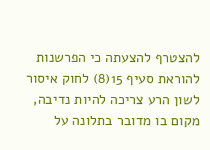להצטרף להצעתה כי הפרשנות להוראת סעיף 15(8) לחוק איסור לשון הרע צריכה להיות נדיבה, מקום בו מדובר בתלונה על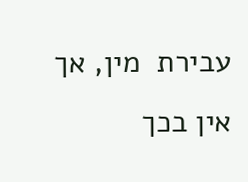עבירת  מין, אך אין בכך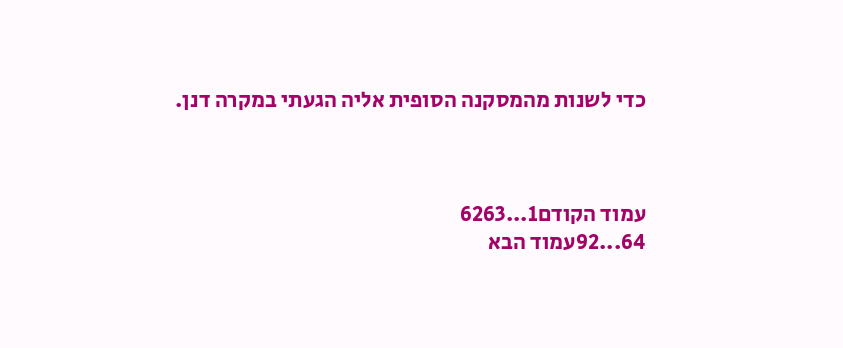כדי לשנות מהמסקנה הסופית אליה הגעתי במקרה דנן.



עמוד הקודם1...6263
64...92עמוד הבא